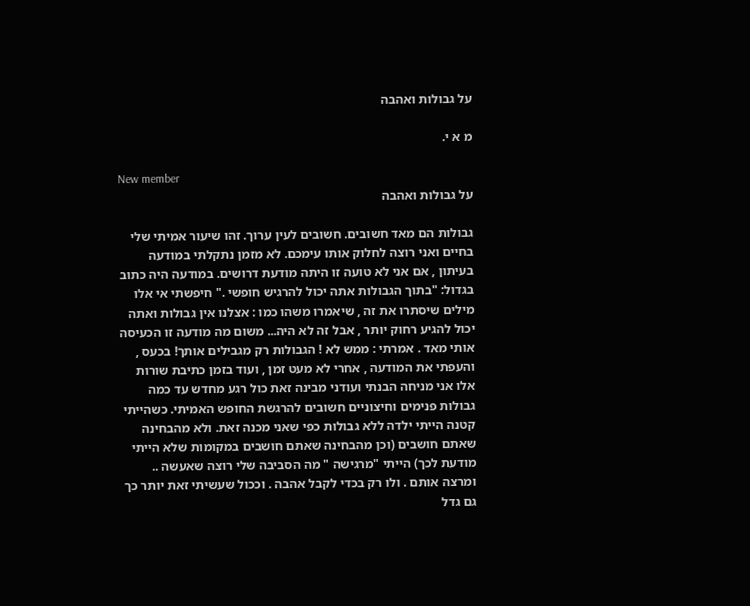על גבולות ואהבה

מ א י.

New member
על גבולות ואהבה

גבולות הם מאד חשובים. חשובים לעין ערוך. זהו שיעור אמיתי שלי בחיים ואני רוצה לחלוק אותו עימכם. לא מזמן נתקלתי במודעה בעיתון , אם אני לא טועה זו היתה מודעת דרושים. במודעה היה כתוב בגדול: "בתוך הגבולות אתה יכול להרגיש חופשי ." חיפשתי אי אלו מילים שיסתרו את זה , שיאמרו משהו כמו : אצלנו אין גבולות ואתה יכול להגיע רחוק יותר , אבל זה לא היה... משום מה מודעה זו הכעיסה אותי מאד . אמרתי : ממש לא ! הגבולות רק מגבילים אותך! בכעס , והעפתי את המודעה , אחרי לא מעט זמן , ועוד בזמן כתיבת שורות אלו אני מניחה הבנתי ועודני מבינה זאת כול רגע מחדש עד כמה גבולות פנימים וחיצוניים חשובים להרגשת החופש האמיתי. כשהייתי קטנה הייתי ילדה ללא גבולות כפי שאני מכנה זאת. ולא מהבחינה שאתם חושבים (וכן מהבחינה שאתם חושבים במקומות שלא הייתי מודעת לכך) הייתי "מרגישה " מה הסביבה שלי רוצה שאעשה .. ומרצה אותם . ולו רק בכדי לקבל אהבה . וככול שעשיתי זאת יותר כך גם גדל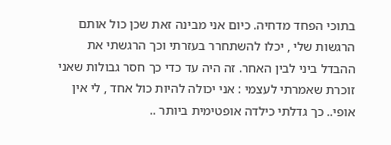בתוכי הפחד מדחיה. כיום אני מבינה זאת שכן כול אותם הרגשות שלי , יכלו להשתחרר בעזרתי וכך הרגשתי את ההבדל ביני לבין האחר. זה היה עד כדי כך חסר גבולות שאני זוכרת שאמרתי לעצמי : אני יכולה להיות כול אחד , לי אין אופי.. כך גדלתי כילדה אופטימית ביותר ..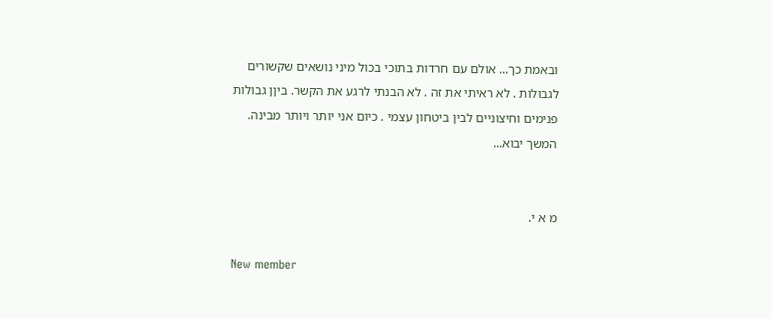ובאמת כך... אולם עם חרדות בתוכי בכול מיני נושאים שקשורים לגבולות . לא ראיתי את זה . לא הבנתי לרגע את הקשר. ביןן גבולות פנימים וחיצוניים לבין ביטחון עצמי . כיום אני יותר ויותר מבינה. המשך יבוא...


מ א י.

New member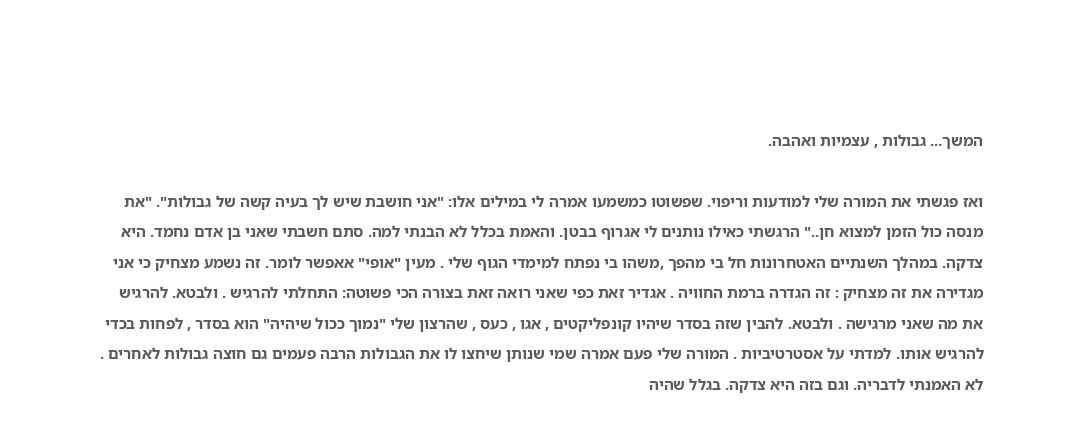המשך... גבולות , עצמיות ואהבה.

ואז פגשתי את המורה שלי למודעות וריפוי. שפשוטו כמשמעו אמרה לי במילים אלו: "אני חושבת שיש לך בעיה קשה של גבולות". "את מנסה כול הזמן למצוא חן.." הרגשתי כאילו נותנים לי אגרוף בבטן. והאמת בכלל לא הבנתי למה. סתם חשבתי שאני בן אדם נחמד. היא צדקה. במהלך השנתיים האטחרונות חל בי מהפך ,משהו בי נפתח למימדי הגוף שלי . מעין "אופי" אאפשר לומר. זה נשמע מצחיק כי אני מגדירה את זה מצחיק : זה הגדרה ברמת החוויה . אגדיר זאת כפי שאני רואה זאת בצורה הכי פשוטה: התחלתי להרגיש . ולבטא. להרגיש את מה שאני מרגישה . ולבטא. להבין שזה בסדר שיהיו קונפליקטים , אגו , כעס , שהרצון שלי "נמוך ככול שיהיה" הוא בסדר , לפחות בכדי להרגיש אותו. למדתי על אסטרטיביות . המורה שלי פעם אמרה שמי שנותן שיחצו לו את הגבולות הרבה פעמים גם חוצה גבולות לאחרים . לא האמנתי לדבריה. וגם בזה היא צדקה. בגלל שהיה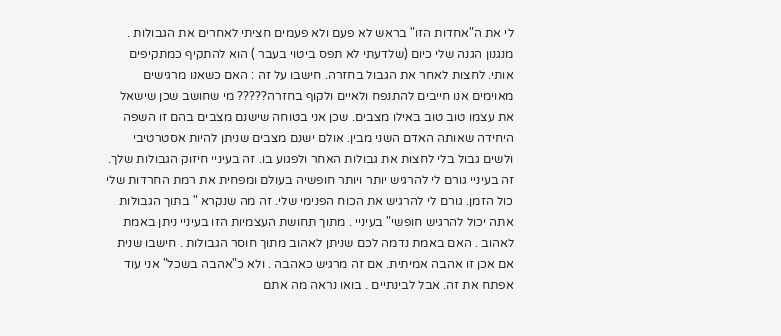לי את ה"אחדות הזו" בראש לא פעם ולא פעמים חציתי לאחרים את הגבולות . מנגנון הגנה שלי כיום (שלדעתי לא תפס ביטוי בעבר ) הוא להתקיף כמתקיפים אותי. לחצות לאחר את הגבול בחזרה. חישבו על זה : האם כשאנו מרגישים מאוימים אנו חייבים להתנפח ולאיים ולקוף בחזרה????? מי שחושב שכן שישאל את עצמו טוב טוב באילו מצבים. שכן אני בטוחה שישנם מצבים בהם זו השפה היחידה שאותה האדם השני מבין. אולם ישנם מצבים שניתן להיות אסטרטיבי ולשים גבול בלי לחצות את גבולות האחר ולפגוע בו. זה בעיניי חיזוק הגבולות שלך. זה בעיניי גורם לי להרגיש יותר ויותר חופשיה בעולם ומפחית את רמת החרדות שלי כול הזמן. גורם לי להרגיש את הכוח הפנימי שלי. זה מה שנקרא " בתוך הגבולות אתה יכול להרגיש חופשי" בעיניי . מתוך תחושת העצמיות הזו בעיניי ניתן באמת לאהוב . האם באמת נדמה לכם שניתן לאהוב מתוך חוסר הגבולות . חישבו שנית אם אכן זו אהבה אמיתית. אם זה מרגיש כאהבה . ולא כ"אהבה בשכל" אני עוד אפתח את זה. אבל לבינתיים . בואו נראה מה אתם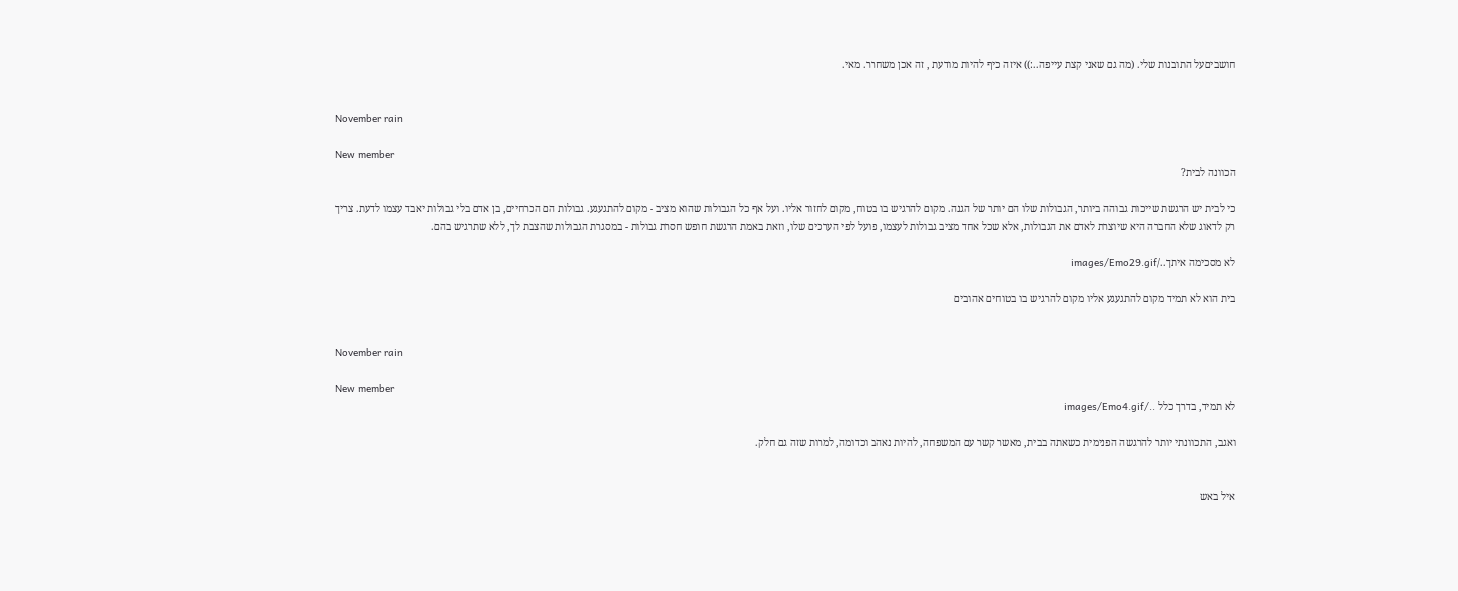חושביםעל התובנות שלי. (מה גם שאני קצת עייפה..:)) איזה כיף להיות מודעת , זה אכן משחרר. מאי.


November rain

New member
הכוונה לבית?

כי לבית יש הרגשת שייכות גבוהה ביותר, הגבולות שלו הם יותר של הגנה. מקום להרגיש בו בטוח, מקום לחזור אליו. ועל אף כל הגבולות שהוא מציב - מקום להתגעגע. גבולות הם הכרחיים, בן אדם בלי גבולות יאבד עצמו לדעת. צריך רק לדאוג שלא החברה היא שיוצרת לאדם את הגבולות, אלא שכל אחד מציב גבולות לעצמו, פועל לפי הערכים שלו, וזאת באמת הרגשת חופש חסרת גבולות - במסגרת הגבולות שהצבת לך, ללא שתרגיש בהם.

לא מסכימה איתך../images/Emo29.gif

בית הוא לא תמיד מקום להתגעגע אליו מקום להרגיש בו בטוחים אהובים


November rain

New member
לא תמיד, בדרך כלל ../images/Emo4.gif

ואגב, התכוונתי יותר להרגשה הפנימית כשאתה בבית, מאשר קשר עם המשפחה, להיות נאהב וכדומה, למרות שזה גם חלק.


איל באש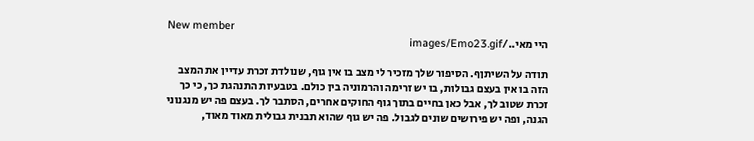New member
היי מאי../images/Emo23.gif

תודה על השיתןף. הסיפור שלך מזכיר לי מצב בו אין גוף, שנולדת זכרת עדיין את המצב הזה בו אין בעצם גבולות, בו יש זרימה והרמוניה בין כולם. בטבעיות התנהגת כך, כי כך זכרת שטוב לך, אבל כאן בחיים בתוך גוף החוקים אחרים, הסתבר לך. בעצם פה יש מנגנוני הגנה, ופה יש פירושים שונים לגבול. פה יש גוף שהוא תבנית גבולית מאוד מאוד,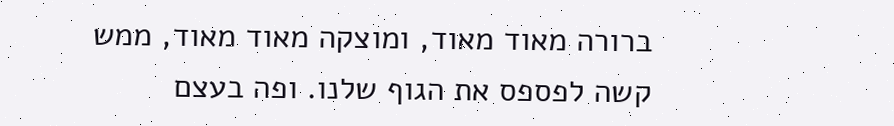ברורה מאוד מאוד, ומוצקה מאוד מאוד, ממש קשה לפספס את הגוף שלנו. ופה בעצם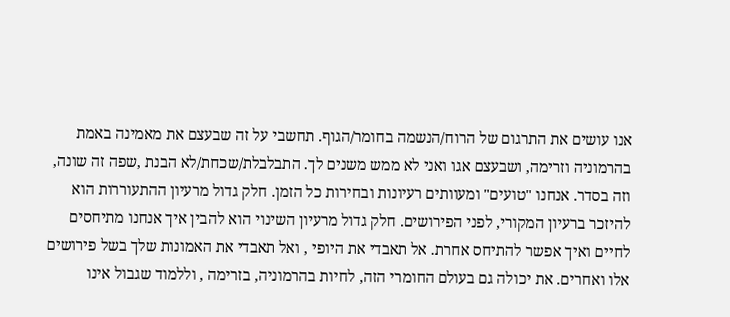אנו עושים את התרגום של הרוח/הנשמה בחומר/הגוף. תחשבי על זה שבעצם את מאמינה באמת בהרמוניה וזרימה, ושבעצם אגו ואני לא ממש משנים לך. התבלבלת/שכחת/לא הבנת ,שפה זה שונה, וזה בסדר. אנחנו "טועים" ומעוותים רעיונות ובחירות כל הזמן. חלק גדול מרעיון ההתעוררות הוא להיזכר ברעיון המקורי, לפני הפירושים. חלק גדול מרעיון השינוי הוא להבין איך אנחנו מתיחסים לחיים ואיך אפשר להתיחס אחרת. אל תאבדי את היופי , ואל תאבדי את האמונות שלך בשל פירושים אלו ואחרים. את יכולה גם בעולם החומרי הזה, לחיות בהרמוניה, בזרימה , וללמוד שגבול אינו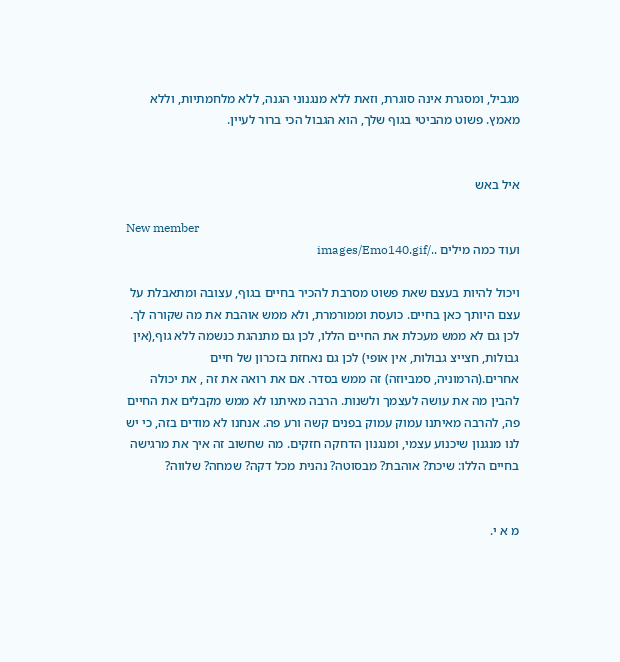מגביל, ומסגרת אינה סוגרת, וזאת ללא מנגנוני הגנה, ללא מלחמתיות, וללא מאמץ. פשוט מהביטי בגוף שלך, הוא הגבול הכי ברור לעיין.


איל באש

New member
ועוד כמה מילים ../images/Emo140.gif

ויכול להיות בעצם שאת פשוט מסרבת להכיר בחיים בגוף, עצובה ומתאבלת על עצם היותך כאן בחיים. כועסת וממורמרת, ולא ממש אוהבת את מה שקורה לך. לכן גם לא ממש מעכלת את החיים הללו, לכן גם מתנהגת כנשמה ללא גוף,(אין גבולות, חצייצ גבולות, אין אופי) לכן גם נאחזת בזכרון של חיים אחרים.(הרמוניה, סמביוזה) זה ממש בסדר. אם את רואה את זה , את יכולה להבין מה את עושה לעצמך ולשנות. הרבה מאיתנו לא ממש מקבלים את החיים פה, להרבה מאיתנו עמוק עמוק בפנים קשה ורע פה. אנחנו לא מודים בזה, כי יש לנו מנגנון שיכנוע עצמי, ומנגנון הדחקה חזקים. מה שחשוב זה איך את מרגישה בחיים הללו: שיכת? אוהבת? מבסוטה? נהנית מכל דקה? שמחה? שלווה?


מ א י.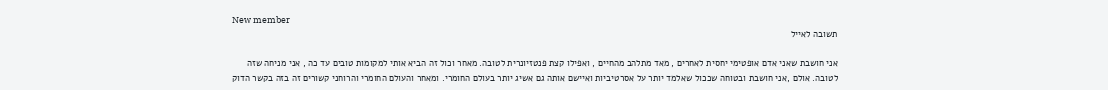New member
תשובה לאייל

אני חושבת שאני אדם אופטימי יחסית לאחרים , מאד מתלהב מהחיים , ואפילו קצת פנטזיונרית לטובה. מאחר וכול זה הביא אותי למקומות טובים עד כה , אני מניחה שזה לטובה. אולם ,אני חושבת ובטוחה שככול שאלמד יותר על אסרטיביות ואיישם אותה גם אשיג יותר בעולם החומרי. ומאחר והעולם החומרי והרוחני קשורים זה בזה בקשר הדוק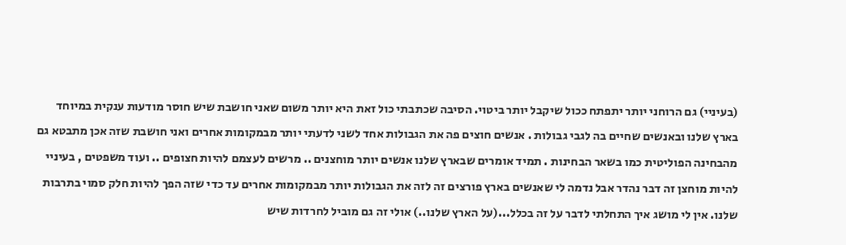(בעיניי) גם הרוחני יותר יתפתח ככול שיקבל יותר ביטוי. הסיבה שכתבתי כול זאת היא יותר משום שאני חושבת שיש חוסר מודעות ענקית במיוחד בארץ שלנו ובאנשים שחיים בה לגבי גבולות . אנשים חוצים פה את הגבולות אחד לשני לדעתי יותר מבמקומות אחרים ואני חושבת שזה אכן מתבטא גם מהבחינה הפוליטית כמו בשאר הבחינות . תמיד אומרים שבארץ שלנו אנשים יותר מוחצנים .. מרשים לעצמם להיות חצופים .. ועוד משפטים , בעיניי להיות מוחצן זה דבר נהדר אבל נדמה לי שאנשים בארץ פורצים זה לזה את הגבולות יותר מבמקומות אחרים עד כדי שזה הפך להיות חלק סמוי בתרבות שלנו. אין לי מושג איך התחלתי לדבר על זה בכלל...(על הארץ שלנו..) אולי זה גם מוביל לחרדות שיש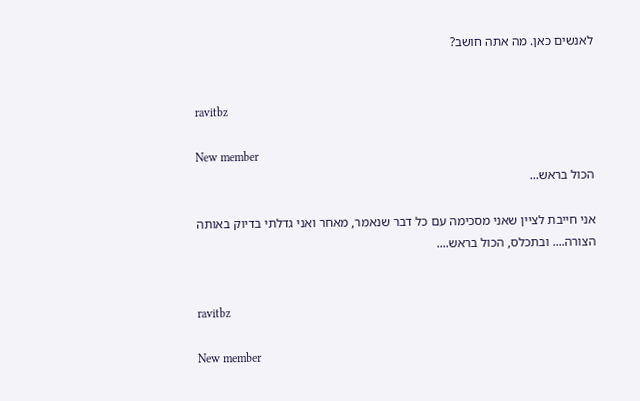לאנשים כאן. מה אתה חושב?


ravitbz

New member
הכול בראש...

אני חייבת לציין שאני מסכימה עם כל דבר שנאמר, מאחר ואני גדלתי בדיוק באותה הצורה.... ובתכלס, הכול בראש....


ravitbz

New member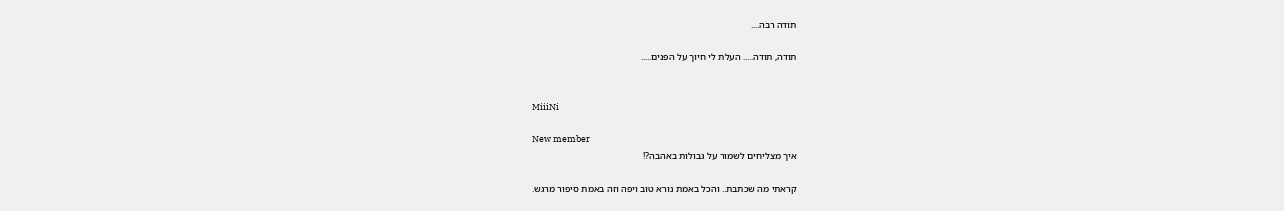תודה רבה....

תודה, תודה..... העלת לי חיוך על הפנים.....


MiiiNi

New member
איך מצליחים לשמור על גבולות באהבה?!

קראתי מה שכתבת.. והכל באמת נורא טוב ויפה וזה באמת סיפור מרגש.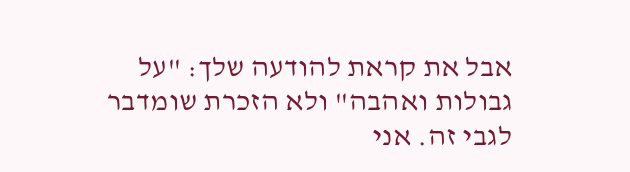אבל את קראת להודעה שלך: "על גבולות ואהבה" ולא הזכרת שומדבר לגבי זה. אני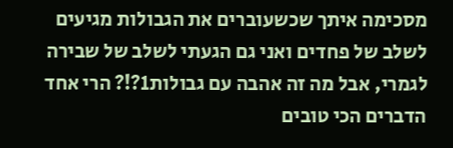מסכימה איתך שכשעוברים את הגבולות מגיעים לשלב של פחדים ואני גם הגעתי לשלב של שבירה לגמרי, אבל מה זה אהבה עם גבולות1?!? הרי אחד הדברים הכי טובים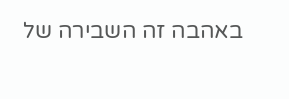באהבה זה השבירה של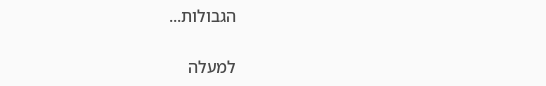הגבולות...

למעלה